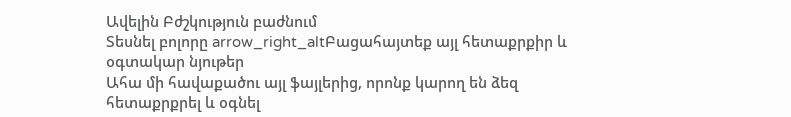Ավելին Բժշկություն բաժնում
Տեսնել բոլորը arrow_right_altԲացահայտեք այլ հետաքրքիր և օգտակար նյութեր
Ահա մի հավաքածու այլ ֆայլերից, որոնք կարող են ձեզ հետաքրքրել և օգնել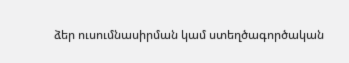ձեր ուսումնասիրման կամ ստեղծագործական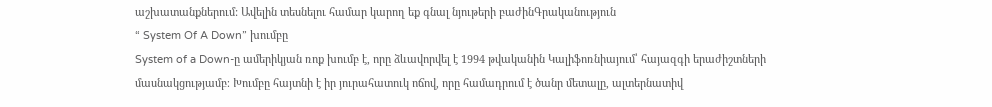աշխատանքներում: Ավելին տեսնելու համար կարող եք գնալ նյութերի բաժինԳրականություն
“ System Of A Down” խումբը
System of a Down-ը ամերիկյան ռոք խումբ է, որը ձևավորվել է 1994 թվականին Կալիֆոռնիայում՝ հայազգի երաժիշտների մասնակցությամբ։ Խումբը հայտնի է իր յուրահատուկ ոճով, որը համադրում է ծանր մետալը, ալտերնատիվ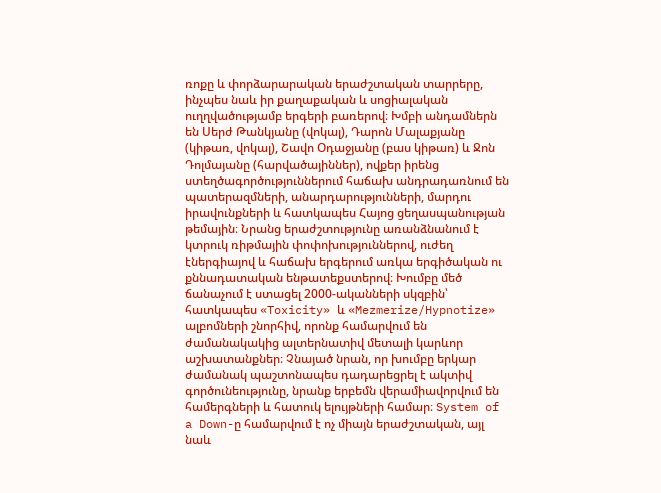ռոքը և փորձարարական երաժշտական տարրերը, ինչպես նաև իր քաղաքական և սոցիալական ուղղվածությամբ երգերի բառերով։ Խմբի անդամներն են Սերժ Թանկյանը (վոկալ), Դարոն Մալաքյանը (կիթառ, վոկալ), Շավո Օդաջյանը (բաս կիթառ) և Ջոն Դոլմայանը (հարվածայիններ), ովքեր իրենց ստեղծագործություններում հաճախ անդրադառնում են պատերազմների, անարդարությունների, մարդու իրավունքների և հատկապես Հայոց ցեղասպանության թեմային։ Նրանց երաժշտությունը առանձնանում է կտրուկ ռիթմային փոփոխություններով, ուժեղ էներգիայով և հաճախ երգերում առկա երգիծական ու քննադատական ենթատեքստերով։ Խումբը մեծ ճանաչում է ստացել 2000-ականների սկզբին՝ հատկապես «Toxicity» և «Mezmerize/Hypnotize» ալբոմների շնորհիվ, որոնք համարվում են ժամանակակից ալտերնատիվ մետալի կարևոր աշխատանքներ։ Չնայած նրան, որ խումբը երկար ժամանակ պաշտոնապես դադարեցրել է ակտիվ գործունեությունը, նրանք երբեմն վերամիավորվում են համերգների և հատուկ ելույթների համար։ System of a Down-ը համարվում է ոչ միայն երաժշտական, այլ նաև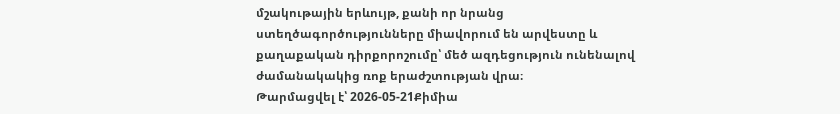մշակութային երևույթ, քանի որ նրանց ստեղծագործությունները միավորում են արվեստը և քաղաքական դիրքորոշումը՝ մեծ ազդեցություն ունենալով ժամանակակից ռոք երաժշտության վրա։
Թարմացվել է՝ 2026-05-21Քիմիա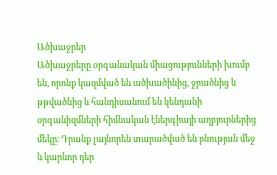Ածխաջրեր
Ածխաջրերը օրգանական միացությունների խումբ են, որոնք կազմված են ածխածինից, ջրածնից և թթվածնից և հանդիսանում են կենդանի օրգանիզմների հիմնական էներգիայի աղբյուրներից մեկը։ Դրանք լայնորեն տարածված են բնության մեջ և կարևոր դեր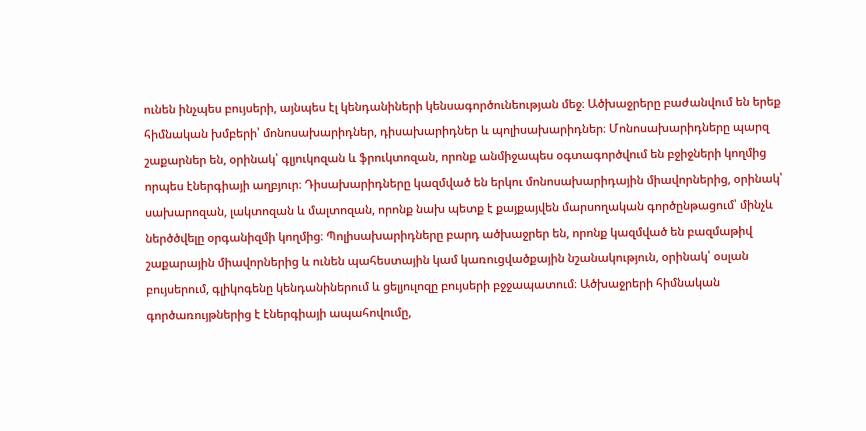ունեն ինչպես բույսերի, այնպես էլ կենդանիների կենսագործունեության մեջ։ Ածխաջրերը բաժանվում են երեք հիմնական խմբերի՝ մոնոսախարիդներ, դիսախարիդներ և պոլիսախարիդներ։ Մոնոսախարիդները պարզ շաքարներ են, օրինակ՝ գլյուկոզան և ֆրուկտոզան, որոնք անմիջապես օգտագործվում են բջիջների կողմից որպես էներգիայի աղբյուր։ Դիսախարիդները կազմված են երկու մոնոսախարիդային միավորներից, օրինակ՝ սախարոզան, լակտոզան և մալտոզան, որոնք նախ պետք է քայքայվեն մարսողական գործընթացում՝ մինչև ներծծվելը օրգանիզմի կողմից։ Պոլիսախարիդները բարդ ածխաջրեր են, որոնք կազմված են բազմաթիվ շաքարային միավորներից և ունեն պահեստային կամ կառուցվածքային նշանակություն, օրինակ՝ օսլան բույսերում, գլիկոգենը կենդանիներում և ցելյուլոզը բույսերի բջջապատում։ Ածխաջրերի հիմնական գործառույթներից է էներգիայի ապահովումը,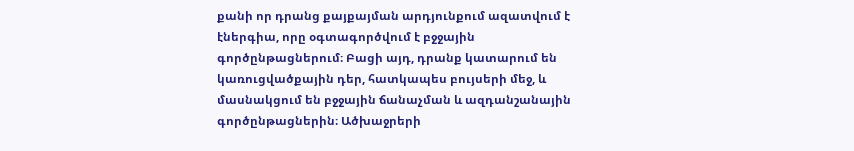քանի որ դրանց քայքայման արդյունքում ազատվում է էներգիա, որը օգտագործվում է բջջային գործընթացներում։ Բացի այդ, դրանք կատարում են կառուցվածքային դեր, հատկապես բույսերի մեջ, և մասնակցում են բջջային ճանաչման և ազդանշանային գործընթացներին։ Ածխաջրերի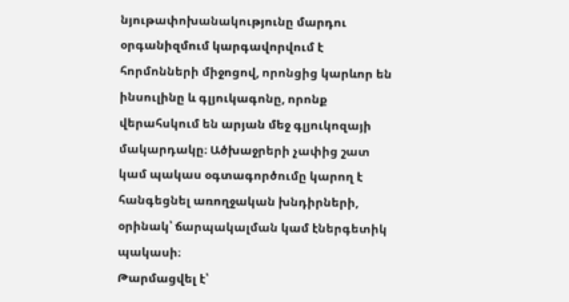նյութափոխանակությունը մարդու օրգանիզմում կարգավորվում է հորմոնների միջոցով, որոնցից կարևոր են ինսուլինը և գլյուկագոնը, որոնք վերահսկում են արյան մեջ գլյուկոզայի մակարդակը։ Ածխաջրերի չափից շատ կամ պակաս օգտագործումը կարող է հանգեցնել առողջական խնդիրների, օրինակ՝ ճարպակալման կամ էներգետիկ պակասի։
Թարմացվել է՝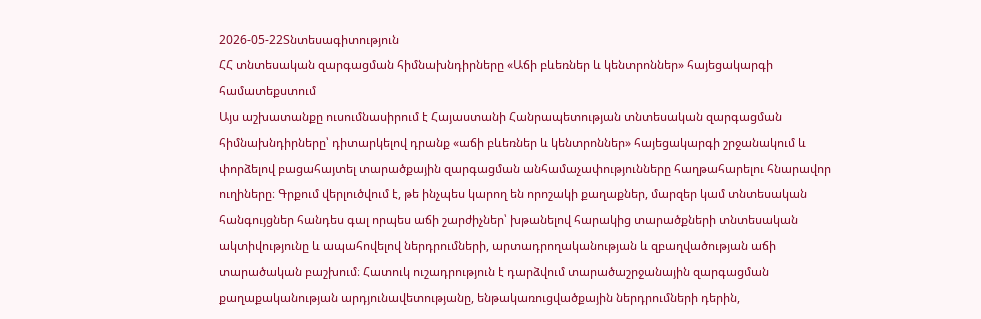2026-05-22Տնտեսագիտություն
ՀՀ տնտեսական զարգացման հիմնախնդիրները «Աճի բևեռներ և կենտրոններ» հայեցակարգի համատեքստում
Այս աշխատանքը ուսումնասիրում է Հայաստանի Հանրապետության տնտեսական զարգացման հիմնախնդիրները՝ դիտարկելով դրանք «աճի բևեռներ և կենտրոններ» հայեցակարգի շրջանակում և փորձելով բացահայտել տարածքային զարգացման անհամաչափությունները հաղթահարելու հնարավոր ուղիները։ Գրքում վերլուծվում է, թե ինչպես կարող են որոշակի քաղաքներ, մարզեր կամ տնտեսական հանգույցներ հանդես գալ որպես աճի շարժիչներ՝ խթանելով հարակից տարածքների տնտեսական ակտիվությունը և ապահովելով ներդրումների, արտադրողականության և զբաղվածության աճի տարածական բաշխում։ Հատուկ ուշադրություն է դարձվում տարածաշրջանային զարգացման քաղաքականության արդյունավետությանը, ենթակառուցվածքային ներդրումների դերին,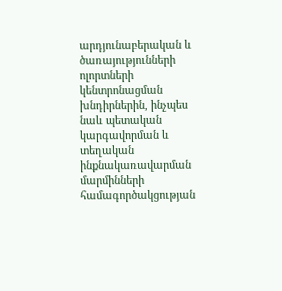արդյունաբերական և ծառայությունների ոլորտների կենտրոնացման խնդիրներին, ինչպես նաև պետական կարգավորման և տեղական ինքնակառավարման մարմինների համագործակցության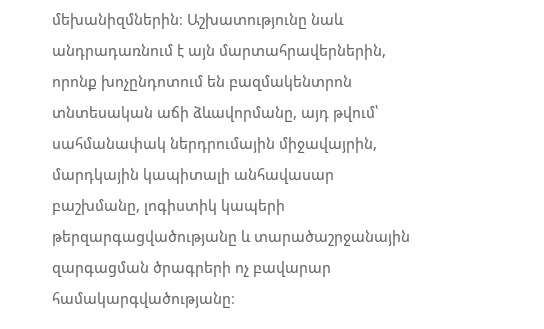մեխանիզմներին։ Աշխատությունը նաև անդրադառնում է այն մարտահրավերներին, որոնք խոչընդոտում են բազմակենտրոն տնտեսական աճի ձևավորմանը, այդ թվում՝ սահմանափակ ներդրումային միջավայրին, մարդկային կապիտալի անհավասար բաշխմանը, լոգիստիկ կապերի թերզարգացվածությանը և տարածաշրջանային զարգացման ծրագրերի ոչ բավարար համակարգվածությանը։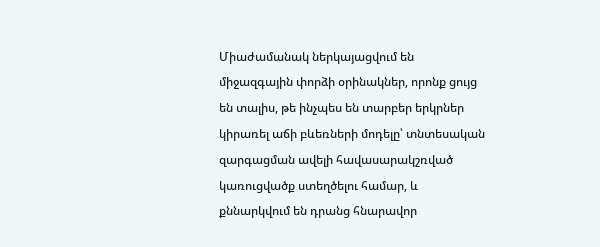Միաժամանակ ներկայացվում են միջազգային փորձի օրինակներ, որոնք ցույց են տալիս, թե ինչպես են տարբեր երկրներ կիրառել աճի բևեռների մոդելը՝ տնտեսական զարգացման ավելի հավասարակշռված կառուցվածք ստեղծելու համար, և քննարկվում են դրանց հնարավոր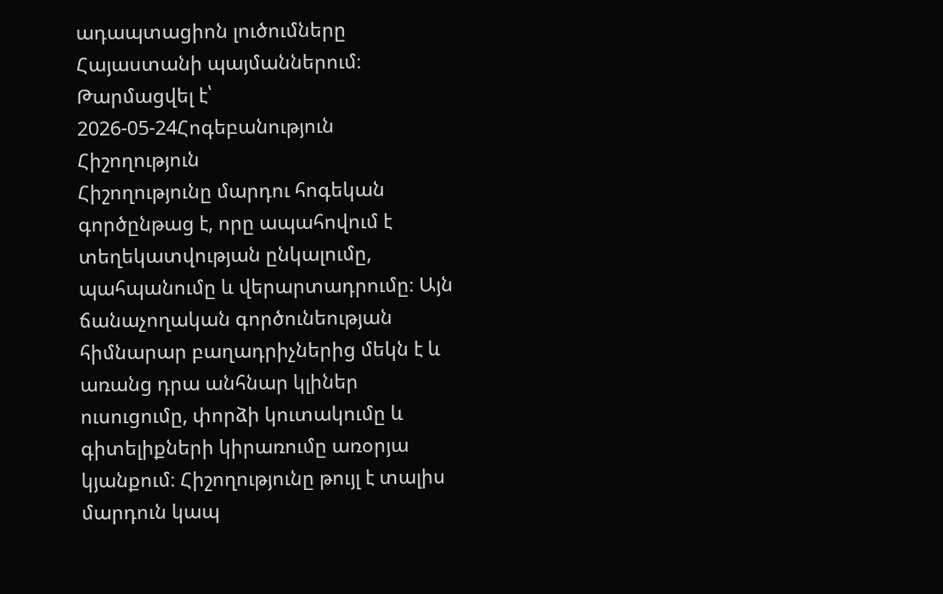ադապտացիոն լուծումները Հայաստանի պայմաններում։
Թարմացվել է՝ 2026-05-24Հոգեբանություն
Հիշողություն
Հիշողությունը մարդու հոգեկան գործընթաց է, որը ապահովում է տեղեկատվության ընկալումը, պահպանումը և վերարտադրումը։ Այն ճանաչողական գործունեության հիմնարար բաղադրիչներից մեկն է և առանց դրա անհնար կլիներ ուսուցումը, փորձի կուտակումը և գիտելիքների կիրառումը առօրյա կյանքում։ Հիշողությունը թույլ է տալիս մարդուն կապ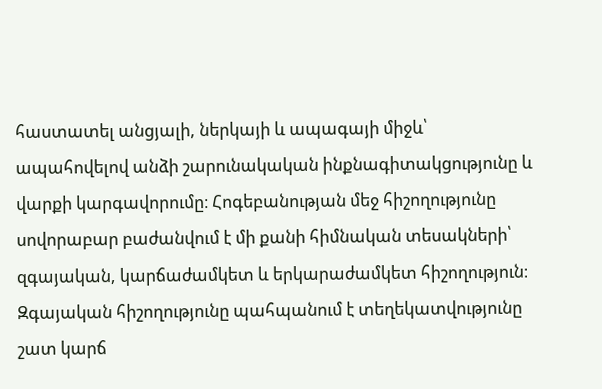հաստատել անցյալի, ներկայի և ապագայի միջև՝ ապահովելով անձի շարունակական ինքնագիտակցությունը և վարքի կարգավորումը։ Հոգեբանության մեջ հիշողությունը սովորաբար բաժանվում է մի քանի հիմնական տեսակների՝ զգայական, կարճաժամկետ և երկարաժամկետ հիշողություն։ Զգայական հիշողությունը պահպանում է տեղեկատվությունը շատ կարճ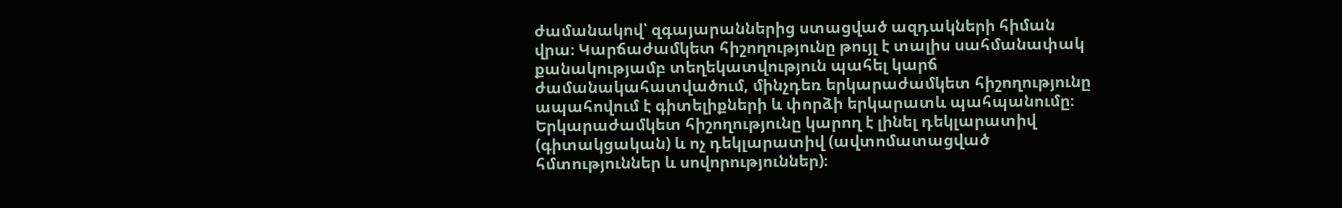ժամանակով՝ զգայարաններից ստացված ազդակների հիման վրա։ Կարճաժամկետ հիշողությունը թույլ է տալիս սահմանափակ քանակությամբ տեղեկատվություն պահել կարճ ժամանակահատվածում, մինչդեռ երկարաժամկետ հիշողությունը ապահովում է գիտելիքների և փորձի երկարատև պահպանումը։ Երկարաժամկետ հիշողությունը կարող է լինել դեկլարատիվ (գիտակցական) և ոչ դեկլարատիվ (ավտոմատացված հմտություններ և սովորություններ)։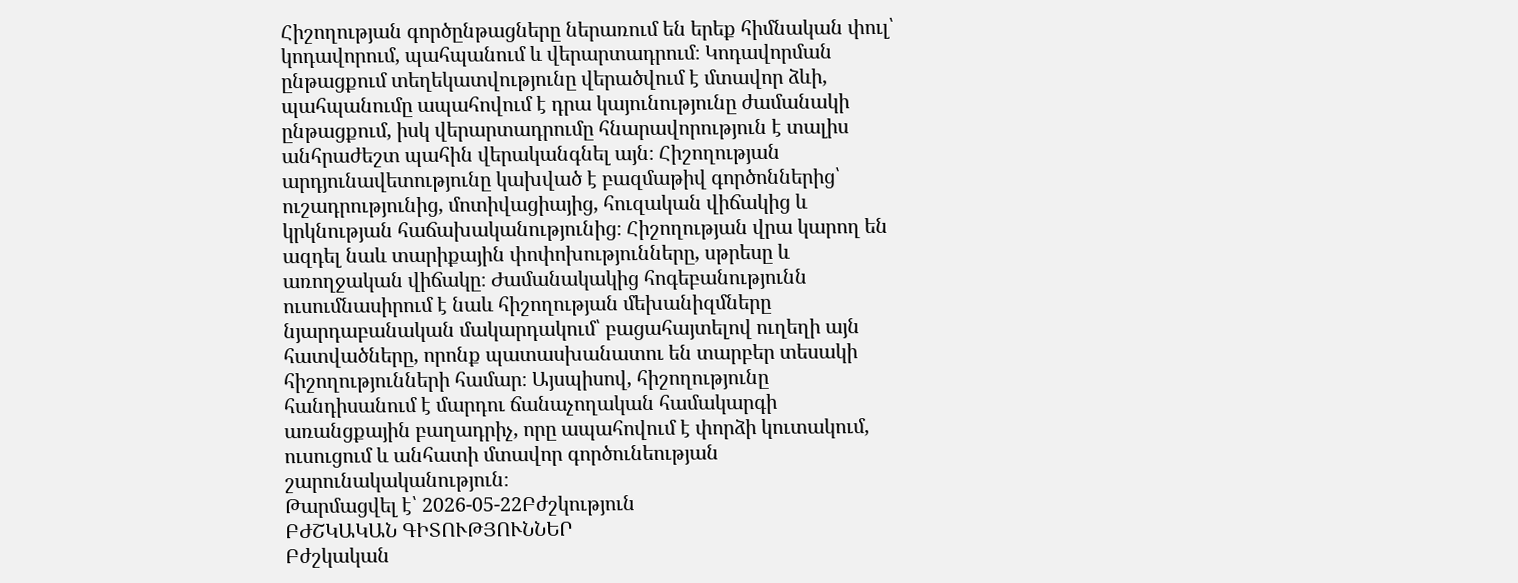Հիշողության գործընթացները ներառում են երեք հիմնական փուլ՝ կոդավորում, պահպանում և վերարտադրում։ Կոդավորման ընթացքում տեղեկատվությունը վերածվում է մտավոր ձևի, պահպանումը ապահովում է դրա կայունությունը ժամանակի ընթացքում, իսկ վերարտադրումը հնարավորություն է տալիս անհրաժեշտ պահին վերականգնել այն։ Հիշողության արդյունավետությունը կախված է բազմաթիվ գործոններից՝ ուշադրությունից, մոտիվացիայից, հուզական վիճակից և կրկնության հաճախականությունից։ Հիշողության վրա կարող են ազդել նաև տարիքային փոփոխությունները, սթրեսը և առողջական վիճակը։ Ժամանակակից հոգեբանությունն ուսումնասիրում է նաև հիշողության մեխանիզմները նյարդաբանական մակարդակում՝ բացահայտելով ուղեղի այն հատվածները, որոնք պատասխանատու են տարբեր տեսակի հիշողությունների համար։ Այսպիսով, հիշողությունը հանդիսանում է մարդու ճանաչողական համակարգի առանցքային բաղադրիչ, որը ապահովում է փորձի կուտակում, ուսուցում և անհատի մտավոր գործունեության շարունակականություն։
Թարմացվել է՝ 2026-05-22Բժշկություն
ԲԺՇԿԱԿԱՆ ԳԻՏՈՒԹՅՈՒՆՆԵՐ
Բժշկական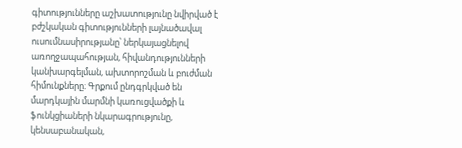գիտությունները աշխատությունը նվիրված է բժշկական գիտությունների լայնածավալ ուսումնասիրությանը՝ ներկայացնելով առողջապահության, հիվանդությունների կանխարգելման, ախտորոշման և բուժման հիմունքները։ Գրքում ընդգրկված են մարդկային մարմնի կառուցվածքի և ֆունկցիաների նկարագրությունը, կենսաբանական,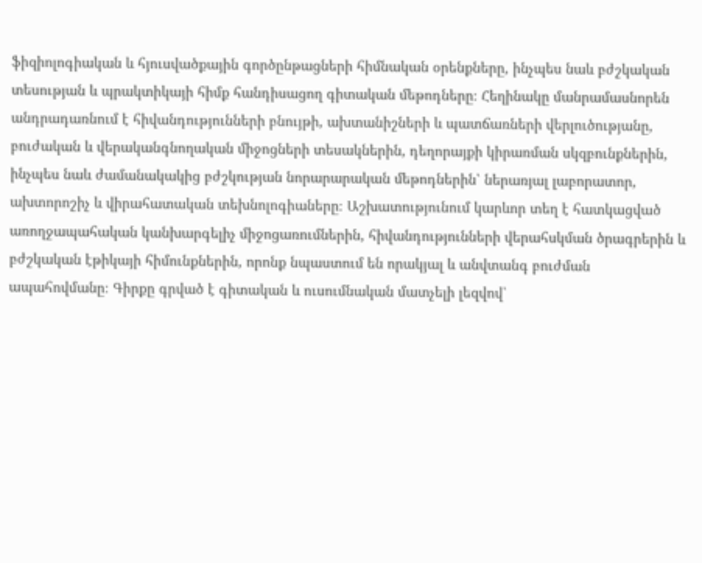ֆիզիոլոգիական և հյուսվածքային գործընթացների հիմնական օրենքները, ինչպես նաև բժշկական տեսության և պրակտիկայի հիմք հանդիսացող գիտական մեթոդները։ Հեղինակը մանրամասնորեն անդրադառնում է հիվանդությունների բնույթի, ախտանիշների և պատճառների վերլուծությանը, բուժական և վերականգնողական միջոցների տեսակներին, դեղորայքի կիրառման սկզբունքներին, ինչպես նաև ժամանակակից բժշկության նորարարական մեթոդներին՝ ներառյալ լաբորատոր, ախտորոշիչ և վիրահատական տեխնոլոգիաները։ Աշխատությունում կարևոր տեղ է հատկացված առողջապահական կանխարգելիչ միջոցառումներին, հիվանդությունների վերահսկման ծրագրերին և բժշկական էթիկայի հիմունքներին, որոնք նպաստում են որակյալ և անվտանգ բուժման ապահովմանը։ Գիրքը գրված է գիտական և ուսումնական մատչելի լեզվով՝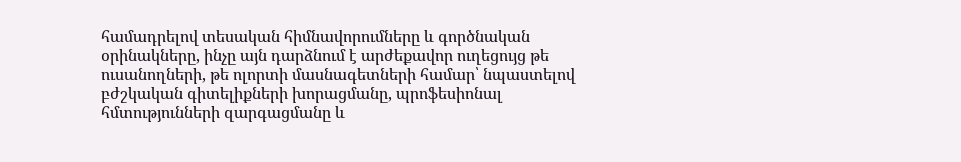համադրելով տեսական հիմնավորումները և գործնական օրինակները, ինչը այն դարձնում է արժեքավոր ուղեցույց թե ուսանողների, թե ոլորտի մասնագետների համար՝ նպաստելով բժշկական գիտելիքների խորացմանը, պրոֆեսիոնալ հմտությունների զարգացմանը և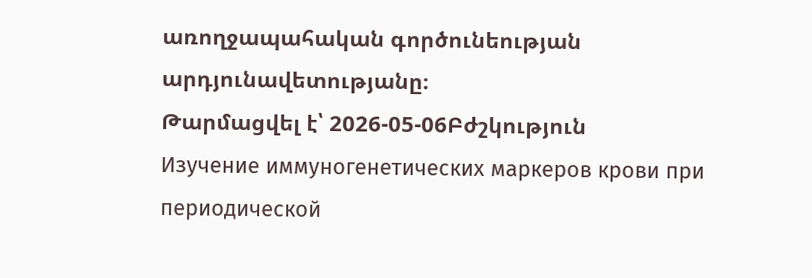առողջապահական գործունեության արդյունավետությանը։
Թարմացվել է՝ 2026-05-06Բժշկություն
Изучение иммуногенетических маркеров крови при периодической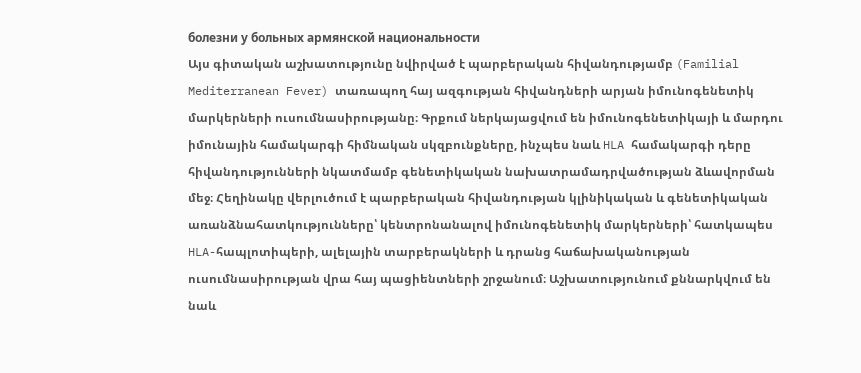болезни у больных армянской национальности
Այս գիտական աշխատությունը նվիրված է պարբերական հիվանդությամբ (Familial Mediterranean Fever) տառապող հայ ազգության հիվանդների արյան իմունոգենետիկ մարկերների ուսումնասիրությանը։ Գրքում ներկայացվում են իմունոգենետիկայի և մարդու իմունային համակարգի հիմնական սկզբունքները, ինչպես նաև HLA համակարգի դերը հիվանդությունների նկատմամբ գենետիկական նախատրամադրվածության ձևավորման մեջ։ Հեղինակը վերլուծում է պարբերական հիվանդության կլինիկական և գենետիկական առանձնահատկությունները՝ կենտրոնանալով իմունոգենետիկ մարկերների՝ հատկապես HLA-հապլոտիպերի, ալելային տարբերակների և դրանց հաճախականության ուսումնասիրության վրա հայ պացիենտների շրջանում։ Աշխատությունում քննարկվում են նաև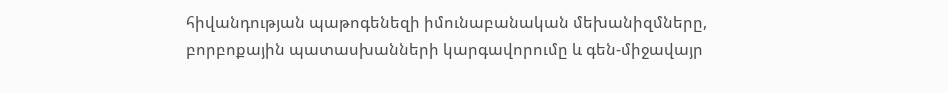հիվանդության պաթոգենեզի իմունաբանական մեխանիզմները, բորբոքային պատասխանների կարգավորումը և գեն-միջավայր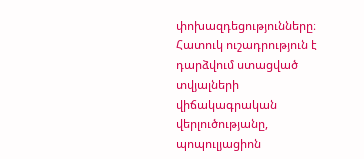փոխազդեցությունները։ Հատուկ ուշադրություն է դարձվում ստացված տվյալների վիճակագրական վերլուծությանը, պոպուլյացիոն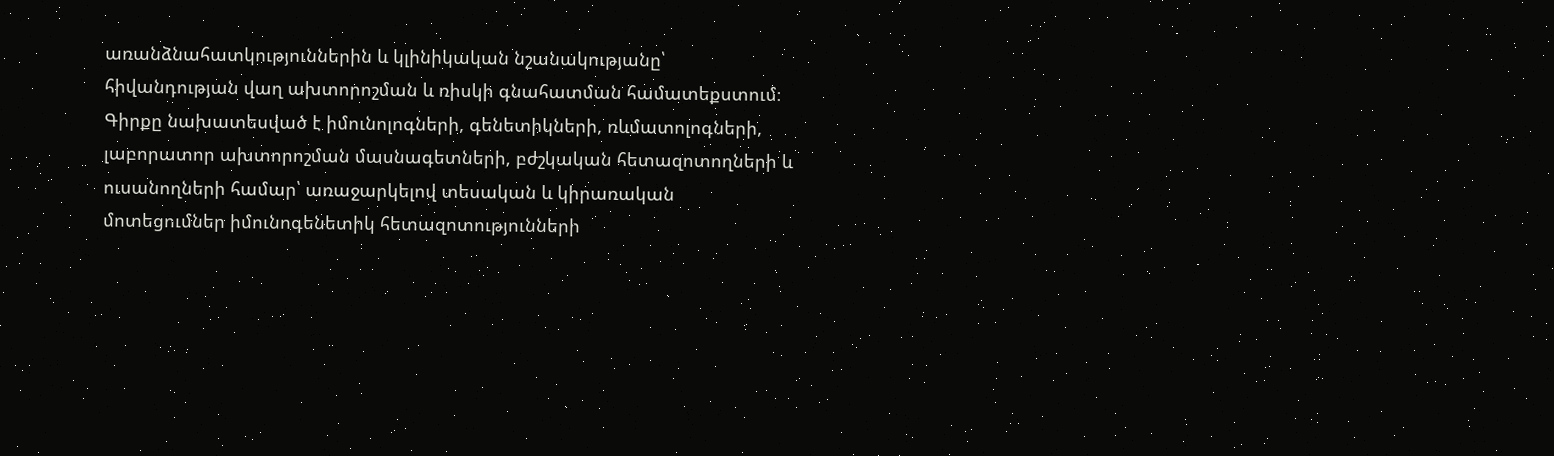առանձնահատկություններին և կլինիկական նշանակությանը՝ հիվանդության վաղ ախտորոշման և ռիսկի գնահատման համատեքստում։ Գիրքը նախատեսված է իմունոլոգների, գենետիկների, ռևմատոլոգների, լաբորատոր ախտորոշման մասնագետների, բժշկական հետազոտողների և ուսանողների համար՝ առաջարկելով տեսական և կիրառական մոտեցումներ իմունոգենետիկ հետազոտությունների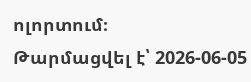ոլորտում։
Թարմացվել է՝ 2026-06-05